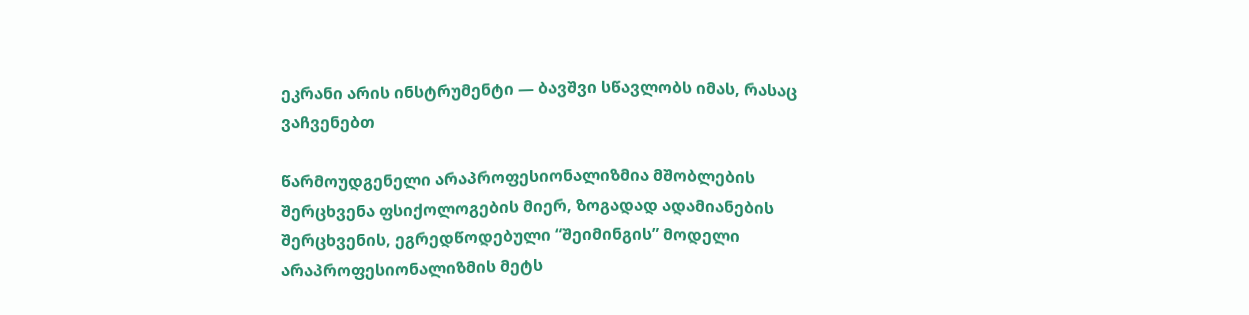ეკრანი არის ინსტრუმენტი — ბავშვი სწავლობს იმას, რასაც ვაჩვენებთ

წარმოუდგენელი არაპროფესიონალიზმია მშობლების შერცხვენა ფსიქოლოგების მიერ, ზოგადად ადამიანების შერცხვენის, ეგრედწოდებული “შეიმინგის” მოდელი არაპროფესიონალიზმის მეტს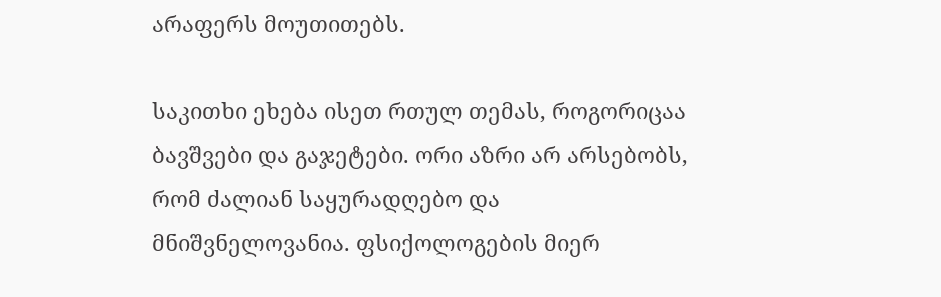არაფერს მოუთითებს.

საკითხი ეხება ისეთ რთულ თემას, როგორიცაა ბავშვები და გაჯეტები. ორი აზრი არ არსებობს, რომ ძალიან საყურადღებო და მნიშვნელოვანია. ფსიქოლოგების მიერ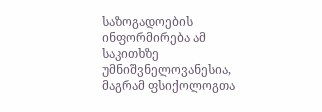საზოგადოების ინფორმირება ამ საკითხზე უმნიშვნელოვანესია, მაგრამ ფსიქოლოგთა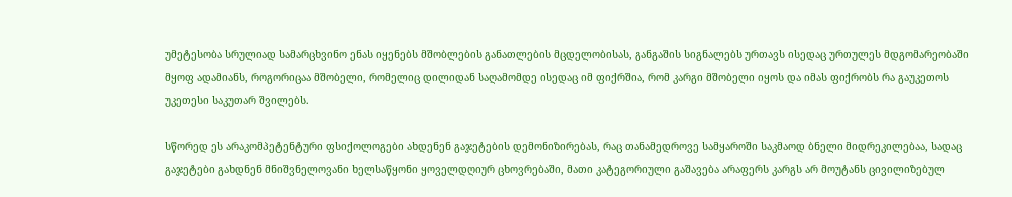უმეტესობა სრულიად სამარცხვინო ენას იყენებს მშობლების განათლების მცდელობისას, განგაშის სიგნალებს ურთავს ისედაც ურთულეს მდგომარეობაში მყოფ ადამიანს, როგორიცაა მშობელი, რომელიც დილიდან საღამომდე ისედაც იმ ფიქრშია, რომ კარგი მშობელი იყოს და იმას ფიქრობს რა გაუკეთოს უკეთესი საკუთარ შვილებს.

სწორედ ეს არაკომპეტენტური ფსიქოლოგები ახდენენ გაჯეტების დემონიზირებას, რაც თანამედროვე სამყაროში საკმაოდ ბნელი მიდრეკილებაა, სადაც გაჯეტები გახდნენ მნიშვნელოვანი ხელსაწყონი ყოველდღიურ ცხოვრებაში, მათი კატეგორიული გაშავება არაფერს კარგს არ მოუტანს ცივილიზებულ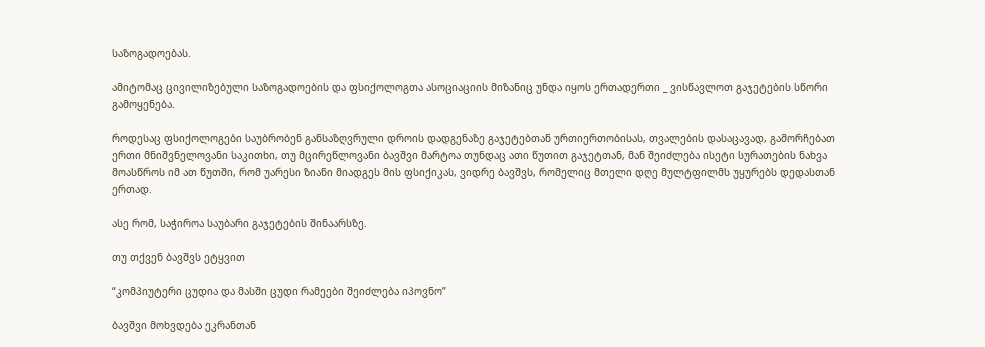საზოგადოებას.

ამიტომაც ცივილიზებული საზოგადოების და ფსიქოლოგთა ასოციაციის მიზანიც უნდა იყოს ერთადერთი _ ვისწავლოთ გაჯეტების სწორი გამოყენება.

როდესაც ფსიქოლოგები საუბრობენ განსაზღვრული დროის დადგენაზე გაჯეტებთან ურთიერთობისას, თვალების დასაცავად, გამორჩებათ ერთი მნიშვნელოვანი საკითხი, თუ მცირეწლოვანი ბავშვი მარტოა თუნდაც ათი წუთით გაჯეტთან, მან შეიძლება ისეტი სურათების ნახვა მოასწროს იმ ათ წუთში, რომ უარესი ზიანი მიადგეს მის ფსიქიკას, ვიდრე ბავშვს, რომელიც მთელი დღე მულტფილმს უყურებს დედასთან ერთად.

ასე რომ, საჭიროა საუბარი გაჯეტების შინაარსზე.

თუ თქვენ ბავშვს ეტყვით

“კომპიუტერი ცუდია და მასში ცუდი რამეები შეიძლება იპოვნო”

ბავშვი მოხვდება ეკრანთან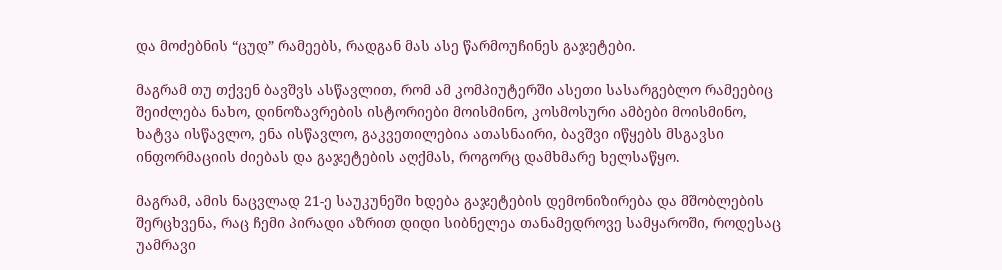და მოძებნის “ცუდ” რამეებს, რადგან მას ასე წარმოუჩინეს გაჯეტები.

მაგრამ თუ თქვენ ბავშვს ასწავლით, რომ ამ კომპიუტერში ასეთი სასარგებლო რამეებიც შეიძლება ნახო, დინოზავრების ისტორიები მოისმინო, კოსმოსური ამბები მოისმინო, ხატვა ისწავლო, ენა ისწავლო, გაკვეთილებია ათასნაირი, ბავშვი იწყებს მსგავსი ინფორმაციის ძიებას და გაჯეტების აღქმას, როგორც დამხმარე ხელსაწყო.

მაგრამ, ამის ნაცვლად 21-ე საუკუნეში ხდება გაჯეტების დემონიზირება და მშობლების შერცხვენა, რაც ჩემი პირადი აზრით დიდი სიბნელეა თანამედროვე სამყაროში, როდესაც უამრავი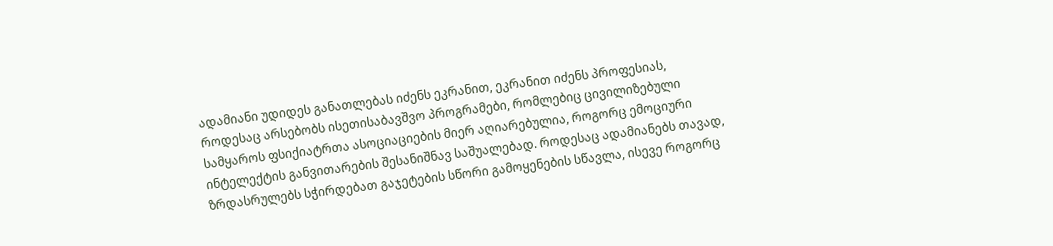ადამიანი უდიდეს განათლებას იძენს ეკრანით, ეკრანით იძენს პროფესიას, როდესაც არსებობს ისეთისაბავშვო პროგრამები, რომლებიც ცივილიზებული სამყაროს ფსიქიატრთა ასოციაციების მიერ აღიარებულია, როგორც ემოციური ინტელექტის განვითარების შესანიშნავ საშუალებად. როდესაც ადამიანებს თავად, ზრდასრულებს სჭირდებათ გაჯეტების სწორი გამოყენების სწავლა, ისევე როგორც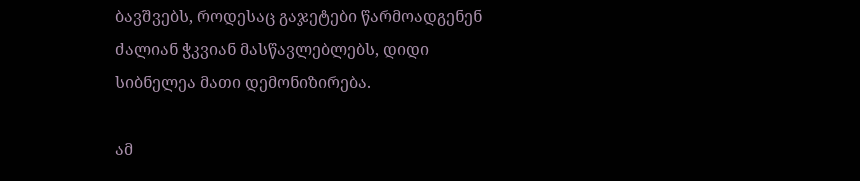ბავშვებს, როდესაც გაჯეტები წარმოადგენენ ძალიან ჭკვიან მასწავლებლებს, დიდი სიბნელეა მათი დემონიზირება.

ამ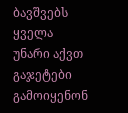ბავშვებს ყველა უნარი აქვთ გაჯეტები გამოიყენონ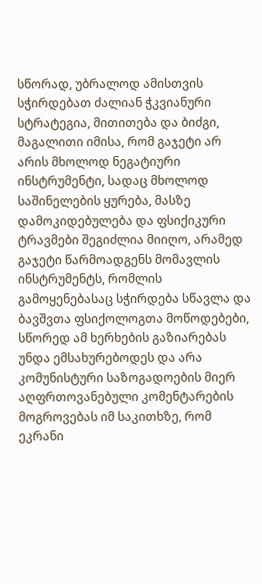სწორად, უბრალოდ ამისთვის სჭირდებათ ძალიან ჭკვიანური სტრატეგია, მითითება და ბიძგი, მაგალითი იმისა, რომ გაჯეტი არ არის მხოლოდ ნეგატიური ინსტრუმენტი, სადაც მხოლოდ საშინელების ყურება, მასზე დამოკიდებულება და ფსიქიკური ტრავმები შეგიძლია მიიღო, არამედ გაჯეტი წარმოადგენს მომავლის ინსტრუმენტს, რომლის გამოყენებასაც სჭირდება სწავლა და ბავშვთა ფსიქოლოგთა მოწოდებები, სწორედ ამ ხერხების გაზიარებას უნდა ემსახურებოდეს და არა კომუნისტური საზოგადოების მიერ აღფრთოვანებული კომენტარების მოგროვებას იმ საკითხზე, რომ ეკრანი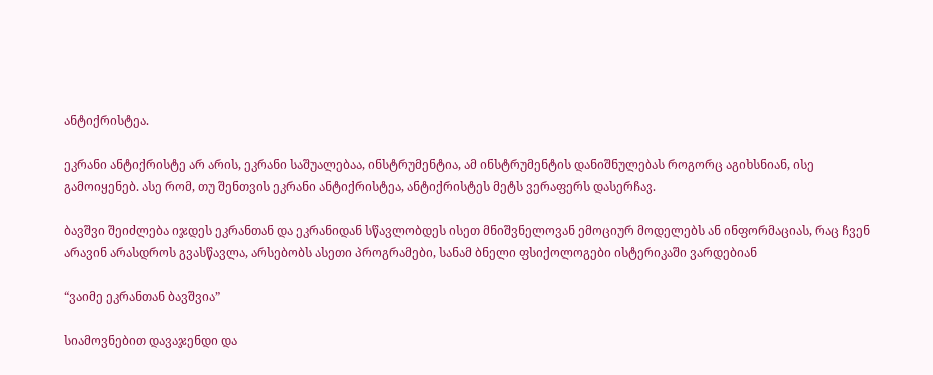ანტიქრისტეა.

ეკრანი ანტიქრისტე არ არის, ეკრანი საშუალებაა, ინსტრუმენტია, ამ ინსტრუმენტის დანიშნულებას როგორც აგიხსნიან, ისე გამოიყენებ. ასე რომ, თუ შენთვის ეკრანი ანტიქრისტეა, ანტიქრისტეს მეტს ვერაფერს დასერჩავ.

ბავშვი შეიძლება იჯდეს ეკრანთან და ეკრანიდან სწავლობდეს ისეთ მნიშვნელოვან ემოციურ მოდელებს ან ინფორმაციას, რაც ჩვენ არავინ არასდროს გვასწავლა, არსებობს ასეთი პროგრამები, სანამ ბნელი ფსიქოლოგები ისტერიკაში ვარდებიან

“ვაიმე ეკრანთან ბავშვია”

სიამოვნებით დავაჯენდი და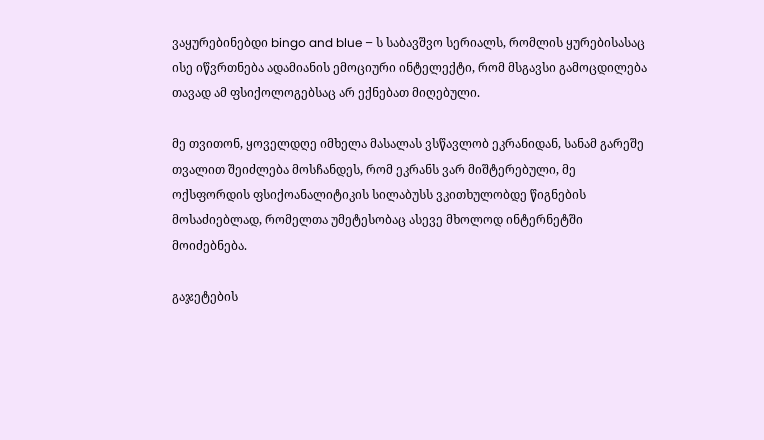ვაყურებინებდი bingo and blue – ს საბავშვო სერიალს, რომლის ყურებისასაც ისე იწვრთნება ადამიანის ემოციური ინტელექტი, რომ მსგავსი გამოცდილება თავად ამ ფსიქოლოგებსაც არ ექნებათ მიღებული.

მე თვითონ, ყოველდღე იმხელა მასალას ვსწავლობ ეკრანიდან, სანამ გარეშე თვალით შეიძლება მოსჩანდეს, რომ ეკრანს ვარ მიშტერებული, მე ოქსფორდის ფსიქოანალიტიკის სილაბუსს ვკითხულობდე წიგნების მოსაძიებლად, რომელთა უმეტესობაც ასევე მხოლოდ ინტერნეტში მოიძებნება.

გაჯეტების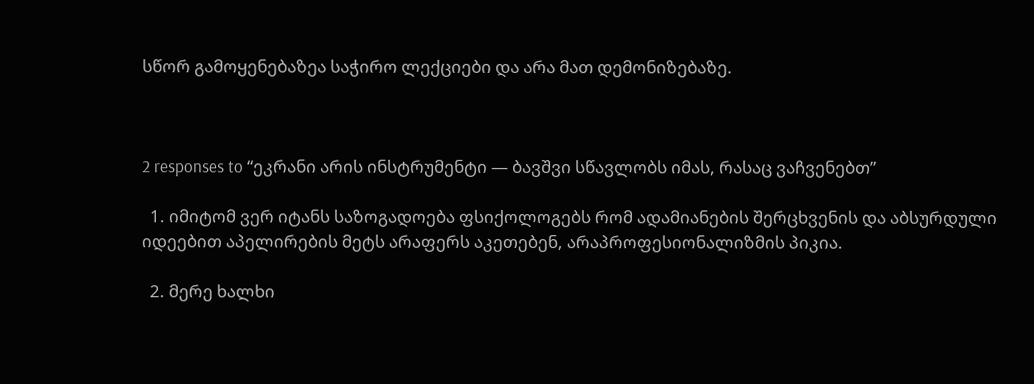სწორ გამოყენებაზეა საჭირო ლექციები და არა მათ დემონიზებაზე.



2 responses to “ეკრანი არის ინსტრუმენტი — ბავშვი სწავლობს იმას, რასაც ვაჩვენებთ”

  1. იმიტომ ვერ იტანს საზოგადოება ფსიქოლოგებს რომ ადამიანების შერცხვენის და აბსურდული იდეებით აპელირების მეტს არაფერს აკეთებენ, არაპროფესიონალიზმის პიკია.

  2. მერე ხალხი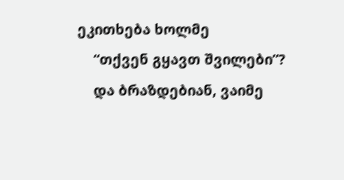ეკითხება ხოლმე
    “თქვენ გყავთ შვილები”?
    და ბრაზდებიან, ვაიმე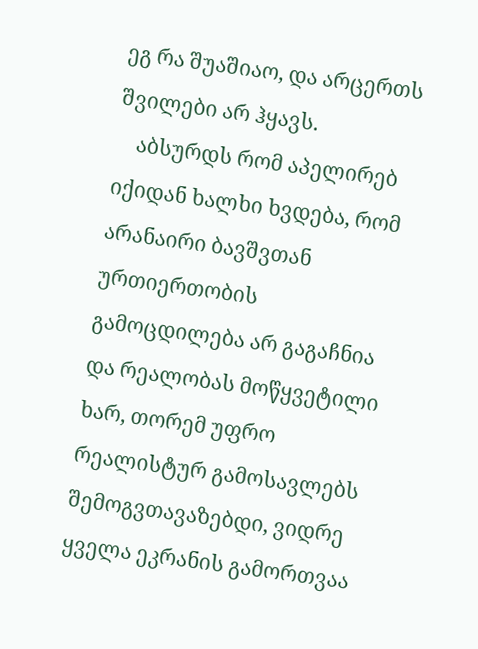ეგ რა შუაშიაო, და არცერთს შვილები არ ჰყავს.
    აბსურდს რომ აპელირებ იქიდან ხალხი ხვდება, რომ არანაირი ბავშვთან ურთიერთობის გამოცდილება არ გაგაჩნია და რეალობას მოწყვეტილი ხარ, თორემ უფრო რეალისტურ გამოსავლებს შემოგვთავაზებდი, ვიდრე ყველა ეკრანის გამორთვაა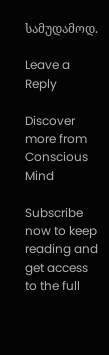სამუდამოდ.

Leave a Reply

Discover more from Conscious Mind

Subscribe now to keep reading and get access to the full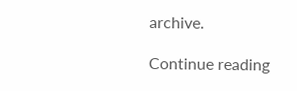archive.

Continue reading